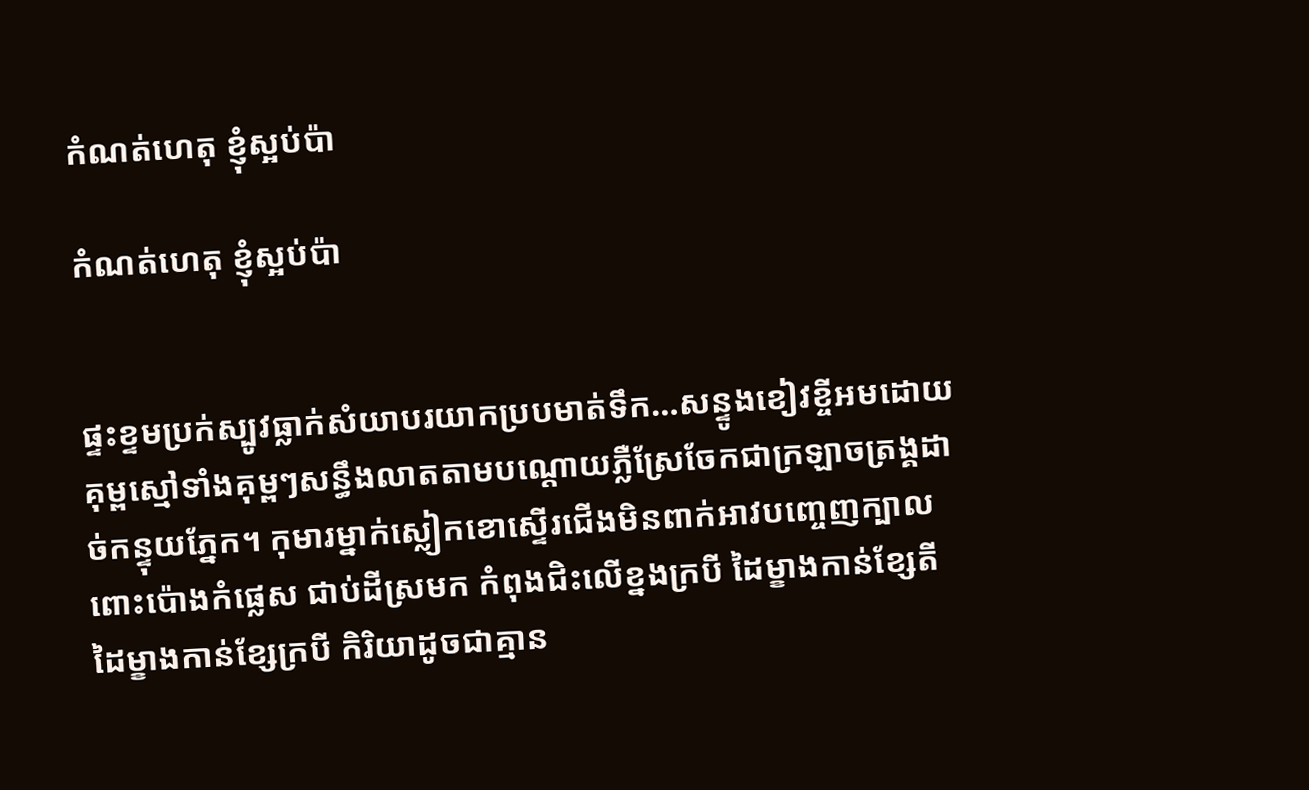កំណត់ហេតុ ខ្ញុំស្អប់ប៉ា

កំណត់ហេតុ ខ្ញុំស្អប់ប៉ា


ផ្ទះខ្ទមប្រក់ស្បូវធ្លាក់សំយាបរយាកប្របមាត់ទឹក…សន្ទូងខៀវខ្ចីអមដោយគុម្ពស្មៅទាំងគុម្ពៗសន្ធឹងលាតតាមបណ្ដោយភ្លឺស្រែចែកជាក្រឡាចត្រង្គដាច់កន្ទុយភ្នែក។ កុមារម្នាក់ស្លៀកខោស្ទើរជើងមិនពាក់អាវបញ្ចេញក្បាលពោះប៉ោងកំផ្លេស ជាប់ដីស្រមក កំពុងជិះលើខ្នងក្របី ដៃម្ខាងកាន់ខ្សែតី ដៃម្ខាងកាន់ខ្សែក្របី កិរិយាដូចជាគ្មាន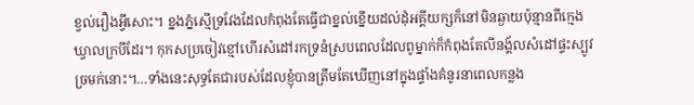ខ្វល់រឿងអ្វីសោះ។ ខ្នងភ្នំស្មើទ្រវែងដែលកំពុងតែធ្វើជាខ្នល់ខ្នើយដល់ដុំអគ្គីយក្សក៏នៅមិនឆ្ងាយប៉ុន្មានពីក្មេងឃ្វាលក្របីដែរ។ កុកសប្រចៀវខ្មៅហើរសំដៅរកទ្រនំស្របពេលដែលពូម្នាក់ក៏កំពុងតែលីនង្គ័លសំដៅផ្ទះស្បូវច្រមក់នោះ។…ទាំងនេះសុទ្ធតែជារបស់ដែលខ្ញុំបានត្រឹមតែឃើញនៅក្នុងផ្ទាំងគំនូរនាពេលកន្លង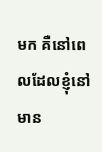មក គឺនៅពេលដែលខ្ញុំនៅមាន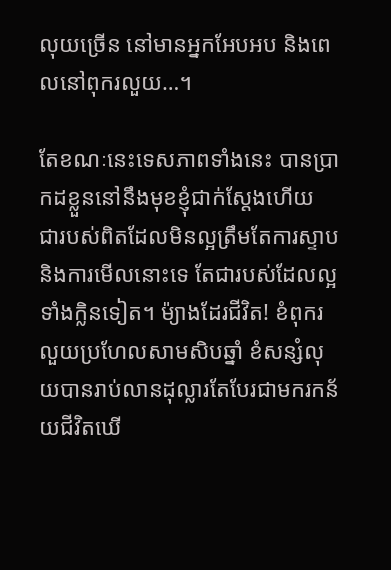លុយច្រើន នៅមានអ្នកអែបអប និងពេលនៅពុករលួយ…។

តែខណៈនេះទេសភាពទាំងនេះ បានប្រាកដខ្លួននៅនឹងមុខខ្ញុំជាក់ស្ដែងហើយ ជារបស់ពិតដែលមិនល្អត្រឹមតែការស្ទាបនិងការមើលនោះទេ តែជារបស់ដែលល្អទាំងក្លិនទៀត។ ម៉្យាងដែរជីវិត! ខំពុករលួយប្រហែលសាមសិបឆ្នាំ ខំសន្សំលុយបានរាប់លានដុល្លារតែបែរជាមករកន័យជីវិតឃើ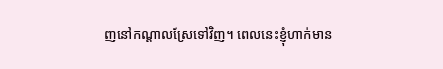ញនៅកណ្ដាលស្រែទៅវិញ។ ពេលនេះខ្ញុំហាក់មាន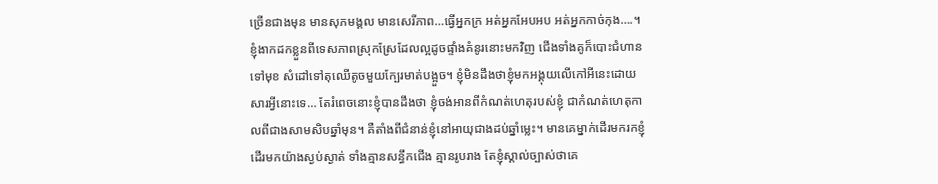ច្រើនជាងមុន មានសុភមង្គល មានសេរីភាព…ធ្វើអ្នកក្រ អត់អ្នកអែបអប អត់អ្នកកាច់កុង….។ ខ្ញុំងាកដកខ្លួនពីទេសភាពស្រុកស្រែដែលល្អដូចផ្ទាំងគំនូរនោះមកវិញ ជើងទាំងគូក៏បោះជំហានទៅមុខ សំដៅទៅតុឈើតូចមួយក្បែរមាត់បង្អួច។ ខ្ញុំមិនដឹងថាខ្ញុំមកអង្គុយលើកៅអីនេះដោយសារអ្វីនោះទេ… តែរំពេចនោះខ្ញុំបានដឹងថា ខ្ញុំចង់អានពីកំណត់ហេតុរបស់ខ្ញុំ ជាកំណត់ហេតុកាលពីជាងសាមសិបឆ្នាំមុន។ គឺតាំងពីជំនាន់ខ្ញុំនៅអាយុជាងដប់ឆ្នាំម្លេះ។ មានគេម្នាក់ដើរមករកខ្ញុំ ដើរមកយ៉ាងស្ងប់ស្ងាត់ ទាំងគ្មានសន្ធឹកជើង គ្មានរូបរាង តែខ្ញុំស្គាល់ច្បាស់ថាគេ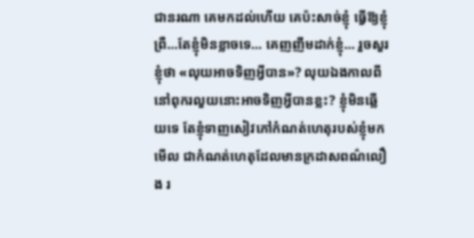ជានរណា គេមកដល់ហើយ គេប៉ះសាច់ខ្ញុំ ធ្វើឱ្យខ្ញុំព្រឺ…តែខ្ញុំមិនខ្លាចទេ… គេញញឹមដាក់ខ្ញុំ… រួចសួរខ្ញុំថា «លុយអាចទិញអ្វីបាន»? លុយឯងកាលពីនៅពុករលួយនោះអាចទិញអ្វីបានខ្លះ? ខ្ញុំមិនឆ្លើយទេ តែខ្ញុំទាញសៀវភៅកំណត់ហេតុរបស់ខ្ញុំមកមើល ជាកំណត់ហេតុដែលមានក្រដាសពណ៌លឿង រ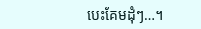បេះគែមដុំៗ…។